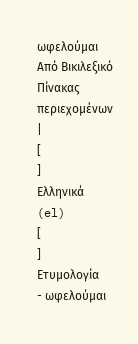ωφελούμαι
Από Βικιλεξικό
Πίνακας περιεχομένων |
[
]
Ελληνικά (el)
[
]
Ετυμολογία
- ωφελούμαι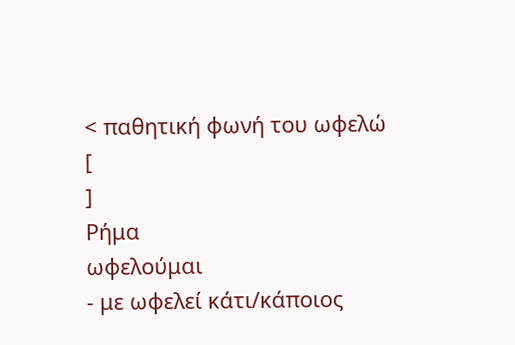< παθητική φωνή του ωφελώ
[
]
Ρήμα
ωφελούμαι
- με ωφελεί κάτι/κάποιος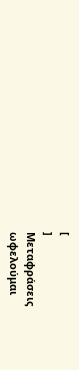[
]
Μεταφράσεις
ωφελούμαι